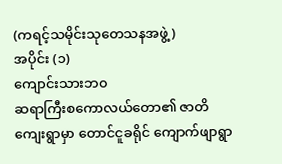(ကရင့်သမိုင်းသုတေသနအဖွဲ့)
အပိုင်း (၁)
ကျောင်းသားဘ၀
ဆရာကြီးစကောလယ်တော၏ ဇာတိကျေးရွာမှာ တောင်ငူခရိုင် ကျောက်ဖျာရွာ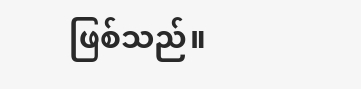ဖြစ်သည်။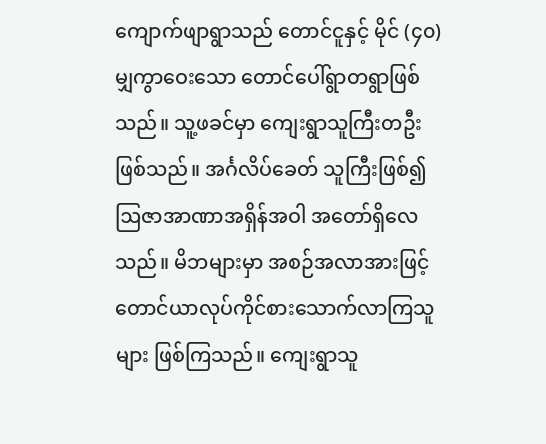ကျောက်ဖျာရွာသည် တောင်ငူနှင့် မိုင် (၄၀)မျှကွာဝေးသော တောင်ပေါ်ရွာတရွာဖြစ်သည်။ သူ့ဖခင်မှာ ကျေးရွာသူကြီးတဦးဖြစ်သည်။ အင်္ဂလိပ်ခေတ် သူကြီးဖြစ်၍ ဩဇာအာဏာအရှိန်အဝါ အတော်ရှိလေသည်။ မိဘများမှာ အစဉ်အလာအားဖြင့် တောင်ယာလုပ်ကိုင်စားသောက်လာကြသူများ ဖြစ်ကြသည်။ ကျေးရွာသူ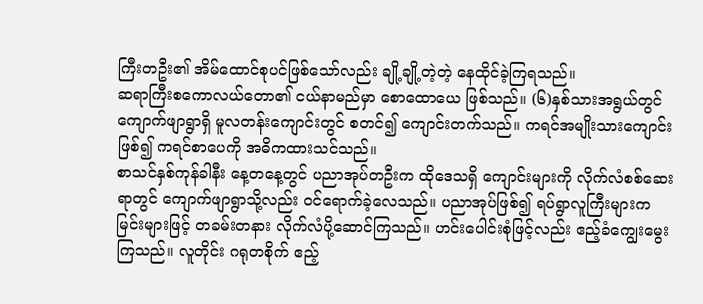ကြီးတဦး၏ အိမ်ထောင်စုပင်ဖြစ်သော်လည်း ချို့ချို့တဲ့တဲ့ နေထိုင်ခဲ့ကြရသည်။
ဆရာကြီးစကောလယ်တော၏ ငယ်နာမည်မှာ စောထောယေ ဖြစ်သည်။ (၆)နှစ်သားအရွယ်တွင် ကျောက်ဖျာရွာရှိ မူလတန်းကျောင်းတွင် စတင်၍ ကျောင်းတက်သည်။ ကရင်အမျိုးသားကျောင်းဖြစ်၍ ကရင်စာပေကို အဓိကထားသင်သည်။
စာသင်နှစ်ကုန်ခါနီး နေ့တနေ့တွင် ပညာအုပ်တဦးက ထိုဒေသရှိ ကျောင်းများကို လိုက်လံစစ်ဆေးရာတွင် ကျောက်ဖျာရွာသို့လည်း ဝင်ရောက်ခဲ့လေသည်။ ပညာအုပ်ဖြစ်၍ ရပ်ရွာလူကြီးများက မြင်းများဖြင့် တခမ်းတနား လိုက်လံပို့ဆောင်ကြသည်။ ဟင်းပေါင်းစုံဖြင့်လည်း ဧည့်ခံကျွေးမွေးကြသည်။ လူတိုင်း ဂရုတစိုက် ဧည့်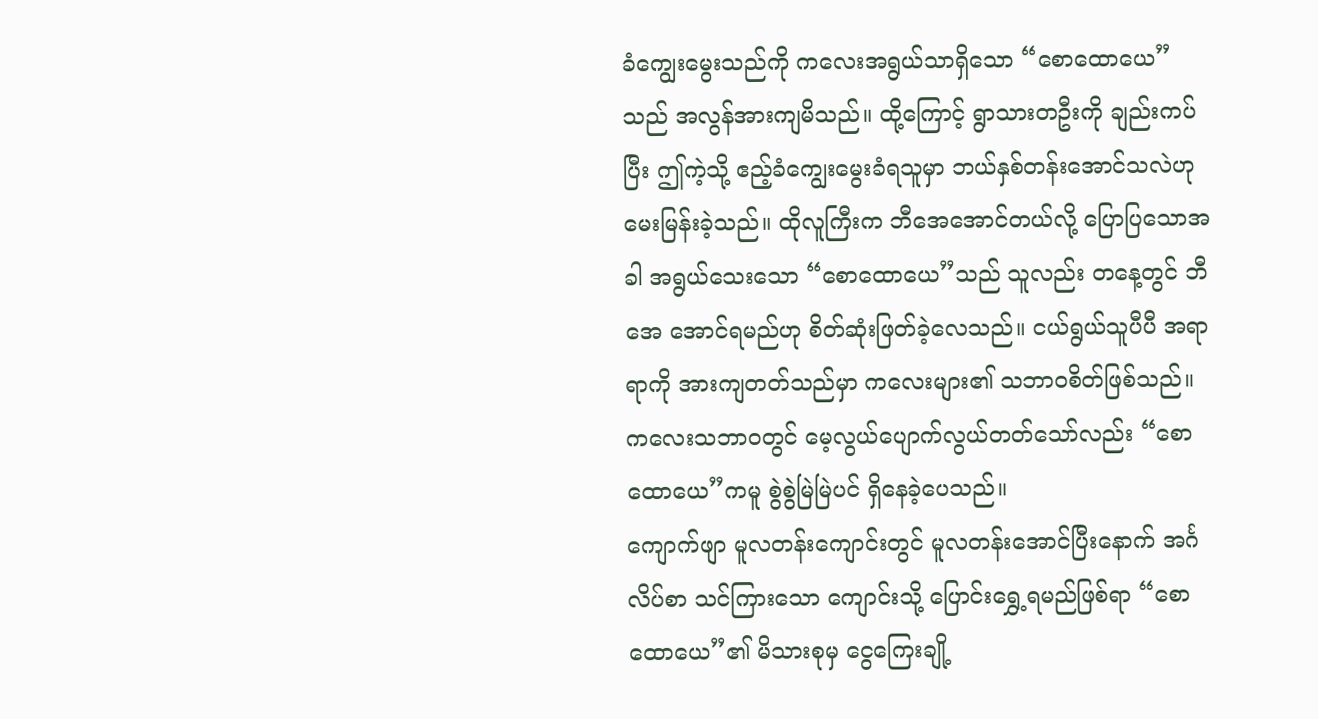ခံကျွေးမွေးသည်ကို ကလေးအရွယ်သာရှိသော “စောထောယေ”သည် အလွန်အားကျမိသည်။ ထို့ကြောင့် ရွာသားတဦးကို ချည်းကပ်ပြီး ဤကဲ့သို့ ဧည့်ခံကျွေးမွေးခံရသူမှာ ဘယ်နှစ်တန်းအောင်သလဲဟု မေးမြန်းခဲ့သည်။ ထိုလူကြီးက ဘီအေအောင်တယ်လို့ ပြောပြသောအခါ အရွယ်သေးသော “စောထောယေ”သည် သူလည်း တနေ့တွင် ဘီအေ အောင်ရမည်ဟု စိတ်ဆုံးဖြတ်ခဲ့လေသည်။ ငယ်ရွယ်သူပီပီ အရာရာကို အားကျတတ်သည်မှာ ကလေးများ၏ သဘာ၀စိတ်ဖြစ်သည်။ ကလေးသဘာ၀တွင် မေ့လွယ်ပျောက်လွယ်တတ်သော်လည်း “စောထောယေ”ကမူ စွဲစွဲမြဲမြဲပင် ရှိနေခဲ့ပေသည်။
ကျောက်ဖျာ မူလတန်းကျောင်းတွင် မူလတန်းအောင်ပြီးနောက် အင်္ဂလိပ်စာ သင်ကြားသော ကျောင်းသို့ ပြောင်းရွှေ့ရမည်ဖြစ်ရာ “စောထောယေ”၏ မိသားစုမှ ငွေကြေးချို့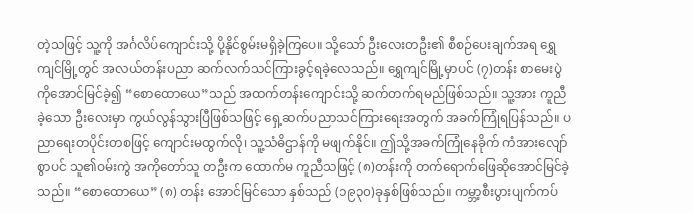တဲ့သဖြင့် သူ့ကို အင်္ဂလိပ်ကျောင်းသို့ ပို့နိုင်စွမ်းမရှိခဲ့ကြပေ။ သို့သော် ဦးလေးတဦး၏ စီစဉ်ပေးချက်အရ ရွှေကျင်မြို့တွင် အလယ်တန်းပညာ ဆက်လက်သင်ကြားခွင့်ရခဲ့လေသည်။ ရွှေကျင်မြို့မှာပင် (၇)တန်း စာမေးပွဲကိုအောင်မြင်ခဲ့၍ “စောထောယေ”သည် အထက်တန်းကျောင်းသို့ ဆက်တက်ရမည်ဖြစ်သည်။ သူ့အား ကူညီခဲ့သော ဦးလေးမှာ ကွယ်လွန်သွားပြီဖြစ်သဖြင့် ရှေ့ဆက်ပညာသင်ကြားရေးအတွက် အခက်ကြုံရပြန်သည်။ ပညာရေးတပိုင်းတစဖြင့် ကျောင်းမထွက်လို၊ သူ့သံဓိဌာန်ကို မဖျက်နိုင်။ ဤသို့အခက်ကြုံနေခိုက် ကံအားလျော်စွာပင် သူ၏ဝမ်းကွဲ အကိုတော်သူ တဦးက ထောက်မ ကူညီသဖြင့် (၈)တန်းကို တက်ရောက်ဖြေဆိုအောင်မြင်ခဲ့သည်။ “စောထောယေ” (၈) တန်း အောင်မြင်သော နှစ်သည် (၁၉၃၀)ခုနှစ်ဖြစ်သည်။ ကမ္ဘာ့စီးပွားပျက်ကပ်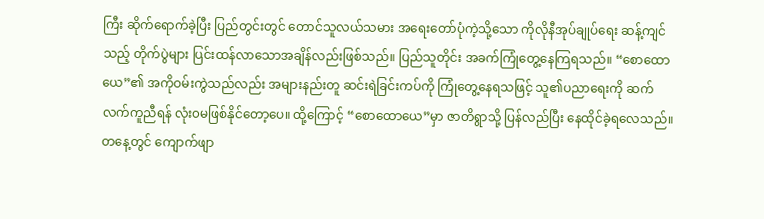ကြီး ဆိုက်ရောက်ခဲ့ပြီး ပြည်တွင်းတွင် တောင်သူလယ်သမား အရေးတော်ပုံကဲ့သို့သော ကိုလိုနီအုပ်ချုပ်ရေး ဆန့်ကျင်သည့် တိုက်ပွဲများ ပြင်းထန်လာသောအချိန်လည်းဖြစ်သည်။ ပြည်သူတိုင်း အခက်ကြုံတွေ့နေကြရသည်။ “စောထောယေ”၏ အကိုဝမ်းကွဲသည်လည်း အများနည်းတူ ဆင်းရဲခြင်းကပ်ကို ကြုံတွေ့နေရသဖြင့် သူ၏ပညာရေးကို ဆက်လက်ကူညီရန် လုံး၀မဖြစ်နိုင်တော့ပေ။ ထို့ကြောင့် “စောထောယေ”မှာ ဇာတိရွာသို့ ပြန်လည်ပြီး နေထိုင်ခဲ့ရလေသည်။
တနေ့တွင် ကျောက်ဖျာ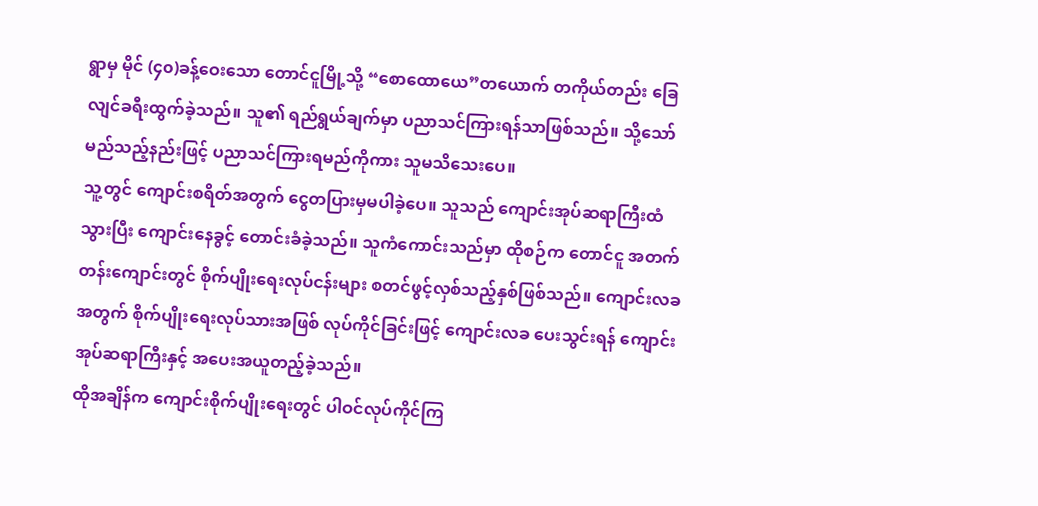ရွာမှ မိုင် (၄၀)ခန့်ဝေးသော တောင်ငူမြို့သို့ “စောထောယေ”တယောက် တကိုယ်တည်း ခြေလျင်ခရီးထွက်ခဲ့သည်။ သူ၏ ရည်ရွယ်ချက်မှာ ပညာသင်ကြားရန်သာဖြစ်သည်။ သို့သော် မည်သည့်နည်းဖြင့် ပညာသင်ကြားရမည်ကိုကား သူမသိသေးပေ။
သူ့တွင် ကျောင်းစရိတ်အတွက် ငွေတပြားမှမပါခဲ့ပေ။ သူသည် ကျောင်းအုပ်ဆရာကြီးထံသွားပြီး ကျောင်းနေခွင့် တောင်းခံခဲ့သည်။ သူကံကောင်းသည်မှာ ထိုစဉ်က တောင်ငူ အတက်တန်းကျောင်းတွင် စိုက်ပျိုးရေးလုပ်ငန်းများ စတင်ဖွင့်လှစ်သည့်နှစ်ဖြစ်သည်။ ကျောင်းလခအတွက် စိုက်ပျိုးရေးလုပ်သားအဖြစ် လုပ်ကိုင်ခြင်းဖြင့် ကျောင်းလခ ပေးသွင်းရန် ကျောင်းအုပ်ဆရာကြီးနှင့် အပေးအယူတည့်ခဲ့သည်။
ထိုအချိန်က ကျောင်းစိုက်ပျိုးရေးတွင် ပါဝင်လုပ်ကိုင်ကြ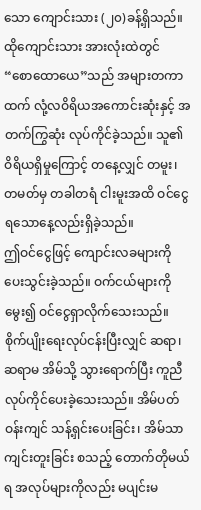သော ကျောင်းသား (၂၀)ခန့်ရှိသည်။ ထိုကျောင်းသား အားလုံးထဲတွင် “စောထောယေ”သည် အများတကာထက် လုံ့လဝိရိယအကောင်းဆုံးနှင့် အတက်ကြွဆုံး လုပ်ကိုင်ခဲ့သည်။ သူ၏ ဝိရိယရှိမှုကြောင့် တနေ့လျှင် တမူး၊ တမတ်မှ တခါတရံ ငါးမူးအထိ ဝင်ငွေရသောနေ့လည်းရှိခဲ့သည်။
ဤဝင်ငွေဖြင့် ကျောင်းလခများကို ပေးသွင်းခဲ့သည်။ ဝက်ငယ်များကို မွေး၍ ဝင်ငွေရှာလိုက်သေးသည်။ စိုက်ပျိုးရေးလုပ်ငန်းပြီးလျှင် ဆရာ၊ ဆရာမ အိမ်သို့ သွားရောက်ပြီး ကူညီလုပ်ကိုင်ပေးခဲ့သေးသည်။ အိမ်ပတ်ဝန်းကျင် သန့်ရှင်းပေးခြင်း၊ အိမ်သာကျင်းတူးခြင်း စသည့် တောက်တိုမယ်ရ အလုပ်များကိုလည်း မပျင်းမ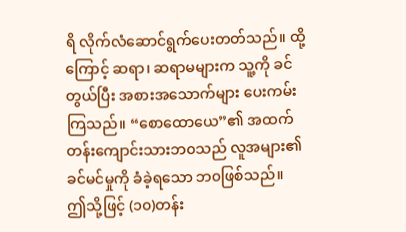ရိ လိုက်လံဆောင်ရွက်ပေးတတ်သည်။ ထို့ကြောင့် ဆရာ၊ ဆရာမများက သူ့ကို ခင်တွယ်ပြီး အစားအသောက်များ ပေးကမ်းကြသည်။ “စောထောယေ”၏ အထက်တန်းကျောင်းသားဘ၀သည် လူအများ၏ ခင်မင်မှုကို ခံခဲ့ရသော ဘ၀ဖြစ်သည်။
ဤသို့ဖြင့် (၁၀)တန်း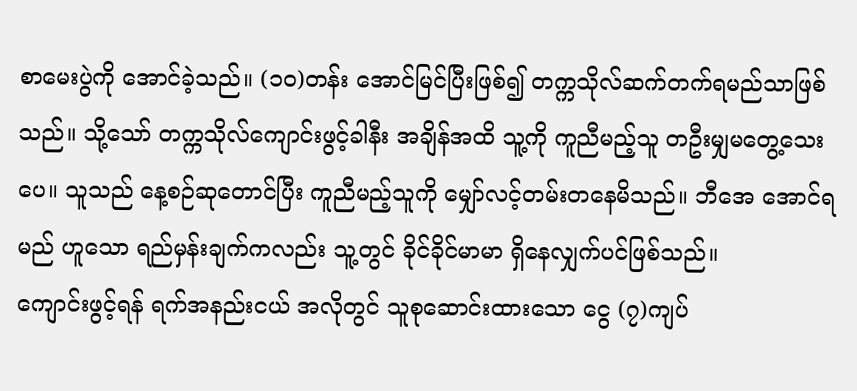စာမေးပွဲကို အောင်ခဲ့သည်။ (၁၀)တန်း အောင်မြင်ပြီးဖြစ်၍ တက္ကသိုလ်ဆက်တက်ရမည်သာဖြစ်သည်။ သို့သော် တက္ကသိုလ်ကျောင်းဖွင့်ခါနီး အချိန်အထိ သူ့ကို ကူညီမည့်သူ တဦးမျှမတွေ့သေးပေ။ သူသည် နေ့စဉ်ဆုတောင်ပြီး ကူညီမည့်သူကို မျှော်လင့်တမ်းတနေမိသည်။ ဘီအေ အောင်ရမည် ဟူသော ရည်မှန်းချက်ကလည်း သူ့တွင် ခိုင်ခိုင်မာမာ ရှိနေလျှက်ပင်ဖြစ်သည်။
ကျောင်းဖွင့်ရန် ရက်အနည်းငယ် အလိုတွင် သူစုဆောင်းထားသော ငွေ (၇)ကျပ်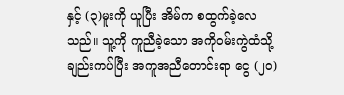နှင့် (၃)မူးကို ယူပြီး အိမ်က စထွက်ခဲ့လေသည်။ သူ့ကို ကူညီခဲ့သော အကိုဝမ်းကွဲထံသို့ ချည်းကပ်ပြီး အကူအညီတောင်းရာ ငွေ (၂၀)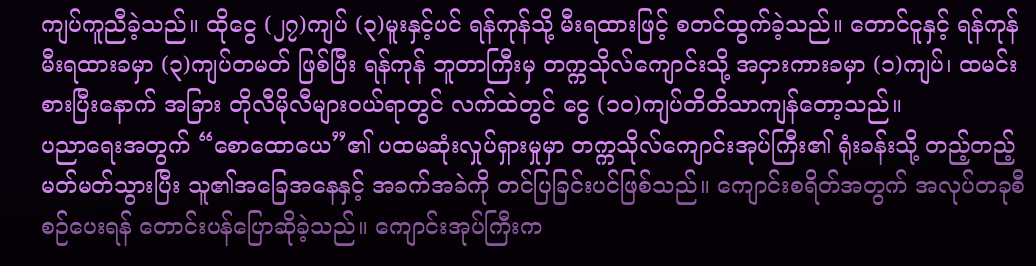ကျပ်ကူညီခဲ့သည်။ ထိုငွေ (၂၇)ကျပ် (၃)မူးနှင့်ပင် ရန်ကုန်သို့ မီးရထားဖြင့် စတင်ထွက်ခဲ့သည်။ တောင်ငူနှင့် ရန်ကုန် မီးရထားခမှာ (၃)ကျပ်တမတ် ဖြစ်ပြီး ရန်ကုန် ဘူတာကြီးမှ တက္ကသိုလ်ကျောင်းသို့ အငှားကားခမှာ (၁)ကျပ်၊ ထမင်းစားပြီးနောက် အခြား တိုလီမိုလီများဝယ်ရာတွင် လက်ထဲတွင် ငွေ (၁၀)ကျပ်တိတိသာကျန်တော့သည်။
ပညာရေးအတွက် “စောထောယေ”၏ ပထမဆုံးလှုပ်ရှားမှုမှာ တက္ကသိုလ်ကျောင်းအုပ်ကြီး၏ ရုံးခန်းသို့ တည့်တည့်မတ်မတ်သွားပြီး သူ၏အခြေအနေနှင့် အခက်အခဲကို တင်ပြခြင်းပင်ဖြစ်သည်။ ကျောင်းစရိတ်အတွက် အလုပ်တခုစီစဉ်ပေးရန် တောင်းပန်ပြောဆိုခဲ့သည်။ ကျောင်းအုပ်ကြီးက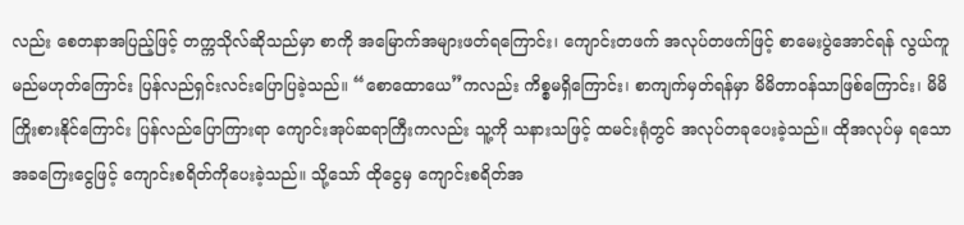လည်း စေတနာအပြည့်ဖြင့် တက္ကသိုလ်ဆိုသည်မှာ စာကို အမြောက်အများဖတ်ရကြောင်း၊ ကျောင်းတဖက် အလုပ်တဖက်ဖြင့် စာမေးပွဲအောင်ရန် လွယ်ကူမည်မဟုတ်ကြောင်း ပြန်လည်ရှင်းလင်းပြောပြခဲ့သည်။ “စောထောယေ”ကလည်း ကိစ္စမရှိကြောင်း၊ စာကျက်မှတ်ရန်မှာ မိမိတာဝန်သာဖြစ်ကြောင်း၊ မိမိကြိုးစားနိုင်ကြောင်း ပြန်လည်ပြောကြားရာ ကျောင်းအုပ်ဆရာကြီးကလည်း သူ့ကို သနားသဖြင့် ထမင်းရုံတွင် အလုပ်တခုပေးခဲ့သည်။ ထိုအလုပ်မှ ရသော အခကြေးငွေဖြင့် ကျောင်းစရိတ်ကိုပေးခဲ့သည်။ သို့သော် ထိုငွေမှ ကျောင်းစရိတ်အ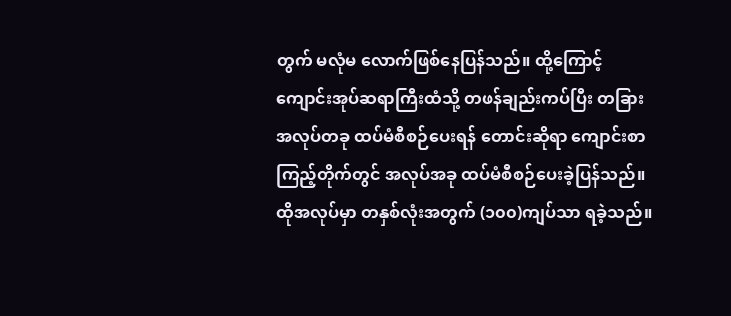တွက် မလုံမ လောက်ဖြစ်နေပြန်သည်။ ထို့ကြောင့် ကျောင်းအုပ်ဆရာကြီးထံသို့ တဖန်ချည်းကပ်ပြီး တခြားအလုပ်တခု ထပ်မံစီစဉ်ပေးရန် တောင်းဆိုရာ ကျောင်းစာကြည့်တိုက်တွင် အလုပ်အခု ထပ်မံစီစဉ်ပေးခဲ့ပြန်သည်။ ထိုအလုပ်မှာ တနှစ်လုံးအတွက် (၁၀၀)ကျပ်သာ ရခဲ့သည်။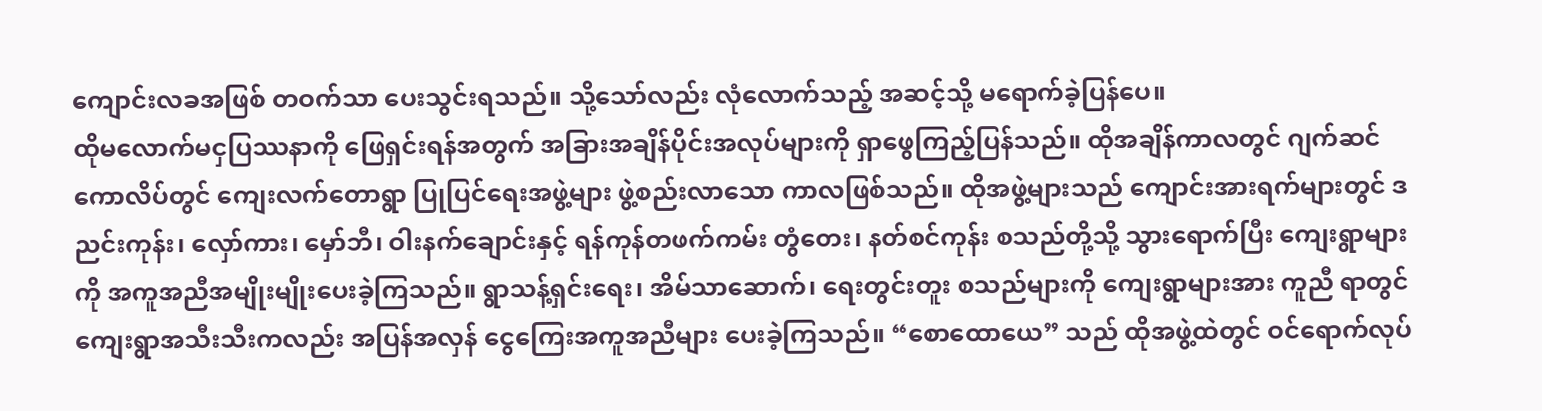ကျောင်းလခအဖြစ် တဝက်သာ ပေးသွင်းရသည်။ သို့သော်လည်း လုံလောက်သည့် အဆင့်သို့ မရောက်ခဲ့ပြန်ပေ။
ထိုမလောက်မငှပြဿနာကို ဖြေရှင်းရန်အတွက် အခြားအချိန်ပိုင်းအလုပ်များကို ရှာဖွေကြည့်ပြန်သည်။ ထိုအချိန်ကာလတွင် ဂျက်ဆင်ကောလိပ်တွင် ကျေးလက်တောရွာ ပြုပြင်ရေးအဖွဲ့များ ဖွဲ့စည်းလာသော ကာလဖြစ်သည်။ ထိုအဖွဲ့များသည် ကျောင်းအားရက်များတွင် ဒညင်းကုန်း၊ လှော်ကား၊ မှော်ဘီ၊ ဝါးနက်ချောင်းနှင့် ရန်ကုန်တဖက်ကမ်း တွံတေး၊ နတ်စင်ကုန်း စသည်တို့သို့ သွားရောက်ပြီး ကျေးရွာများကို အကူအညီအမျိုးမျိုးပေးခဲ့ကြသည်။ ရွာသန့်ရှင်းရေး၊ အိမ်သာဆောက်၊ ရေးတွင်းတူး စသည်များကို ကျေးရွာများအား ကူညီ ရာတွင် ကျေးရွာအသီးသီးကလည်း အပြန်အလှန် ငွေကြေးအကူအညီများ ပေးခဲ့ကြသည်။ “စောထောယေ” သည် ထိုအဖွဲ့ထဲတွင် ဝင်ရောက်လုပ်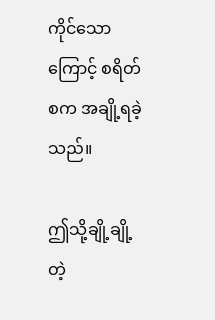ကိုင်သောကြောင့် စရိတ်စက အချို့ရခဲ့သည်။

ဤသို့ချို့ချို့တဲ့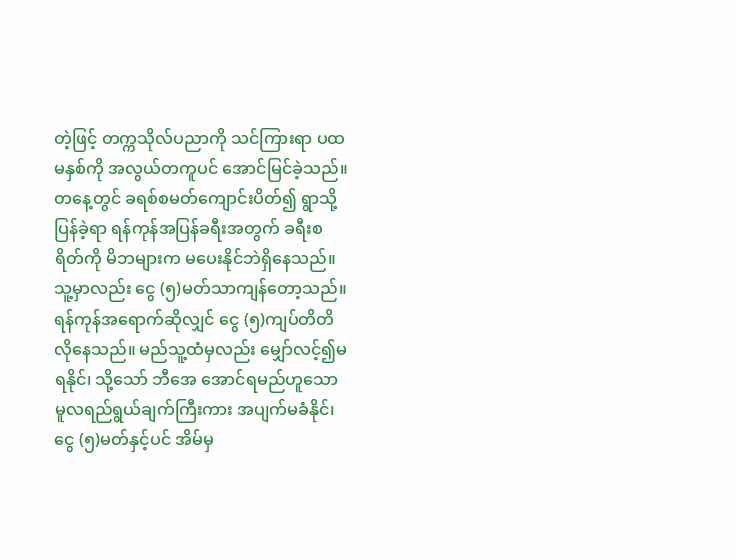တဲ့ဖြင့် တက္ကသိုလ်ပညာကို သင်ကြားရာ ပထမနှစ်ကို အလွယ်တကူပင် အောင်မြင်ခဲ့သည်။ တနေ့တွင် ခရစ်စမတ်ကျောင်းပိတ်၍ ရွာသို့ပြန်ခဲ့ရာ ရန်ကုန်အပြန်ခရီးအတွက် ခရီးစရိတ်ကို မိဘများက မပေးနိုင်ဘဲရှိနေသည်။ သူ့မှာလည်း ငွေ (၅)မတ်သာကျန်တော့သည်။ ရန်ကုန်အရောက်ဆိုလျှင် ငွေ (၅)ကျပ်တိတိ လိုနေသည်။ မည်သူ့ထံမှလည်း မျှော်လင့်၍မရနိုင်၊ သို့သော် ဘီအေ အောင်ရမည်ဟူသော မူလရည်ရွယ်ချက်ကြီးကား အပျက်မခံနိုင်၊ ငွေ (၅)မတ်နှင့်ပင် အိမ်မှ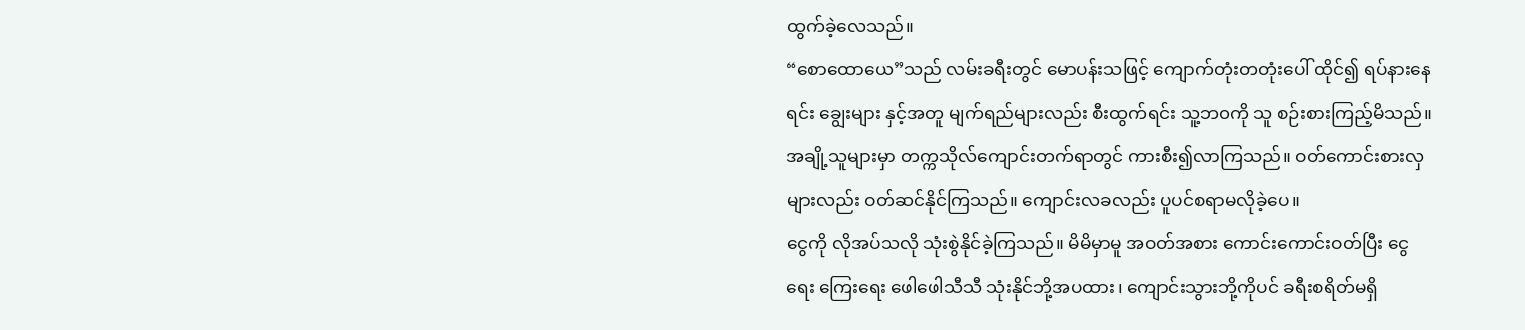ထွက်ခဲ့လေသည်။
“စောထောယေ”သည် လမ်းခရီးတွင် မောပန်းသဖြင့် ကျောက်တုံးတတုံးပေါ် ထိုင်၍ ရပ်နားနေရင်း ချွေးများ နှင့်အတူ မျက်ရည်များလည်း စီးထွက်ရင်း သူ့ဘ၀ကို သူ စဉ်းစားကြည့်မိသည်။ အချို့သူများမှာ တက္ကသိုလ်ကျောင်းတက်ရာတွင် ကားစီး၍လာကြသည်။ ဝတ်ကောင်းစားလှများလည်း ဝတ်ဆင်နိုင်ကြသည်။ ကျောင်းလခလည်း ပူပင်စရာမလိုခဲ့ပေ။
ငွေကို လိုအပ်သလို သုံးစွဲနိုင်ခဲ့ကြသည်။ မိမိမှာမူ အဝတ်အစား ကောင်းကောင်းဝတ်ပြီး ငွေရေး ကြေးရေး ဖေါဖေါသီသီ သုံးနိုင်ဘို့အပထား၊ ကျောင်းသွားဘို့ကိုပင် ခရီးစရိတ်မရှိ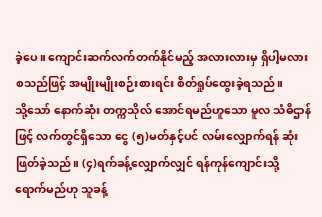ခဲ့ပေ။ ကျောင်းဆက်လက်တက်နိုင်မည့် အလားလားမှ ရှိပါ့မလား စသည်ဖြင့် အမျိုးမျိုးစဉ်းစားရင်း စိတ်ရှုပ်ထွေးခဲ့ရသည်။
သို့သော် နောက်ဆုံး တက္ကသိုလ် အောင်ရမည်ဟူသော မူလ သံဓိဌာန်ဖြင့် လက်တွင်ရှိသော ငွေ (၅)မတ်နှင့်ပင် လမ်းလျှောက်ရန် ဆုံးဖြတ်ခဲ့သည်။ (၄)ရက်ခန့်လျှောက်လျှင် ရန်ကုန်ကျောင်းသို့ ရောက်မည်ဟု သူခန့်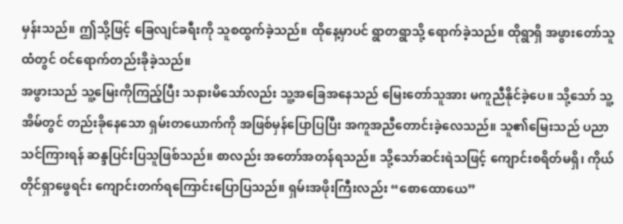မှန်းသည်။ ဤသို့ဖြင့် ခြေလျင်ခရီးကို သူစထွက်ခဲ့သည်။ ထိုနေ့မှာပင် ရွာတရွာသို့ ရောက်ခဲ့သည်။ ထိုရွာရှိ အဖွားတော်သူထံတွင် ဝင်ရောက်တည်းခိုခဲ့သည်။
အဖွားသည် သူ့မြေးကိုကြည့်ပြီး သနားမိသော်လည်း သူ့အခြေအနေသည် မြေးတော်သူအား မကူညီနိုင်ခဲ့ပေ။ သို့သော် သူ့အိမ်တွင် တည်းခိုနေသော ရှမ်းတယောက်ကို အဖြစ်မှန်ပြောပြပြီး အကူအညီတောင်းခဲ့လေသည်။ သူ၏မြေးသည် ပညာသင်ကြားရန် ဆန္ဒပြင်းပြသူဖြစ်သည်။ စာလည်း အတော်အတန်ရသည်။ သို့သော်ဆင်းရဲသဖြင့် ကျောင်းစရိတ်မရှိ၊ ကိုယ်တိုင်ရှာဖွေရင်း ကျောင်းတက်ရကြောင်းပြောပြသည်။ ရှမ်းအဖိုးကြီးလည်း “စောထောယေ”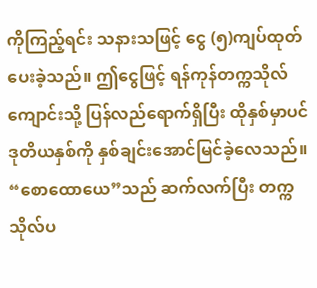ကိုကြည့်ရင်း သနားသဖြင့် ငွေ (၅)ကျပ်ထုတ်ပေးခဲ့သည်။ ဤငွေဖြင့် ရန်ကုန်တက္ကသိုလ်ကျောင်းသို့ ပြန်လည်ရောက်ရှိပြီး ထိုနှစ်မှာပင် ဒုတိယနှစ်ကို နှစ်ချင်းအောင်မြင်ခဲ့လေသည်။
“စောထောယေ”သည် ဆက်လက်ပြီး တက္ကသိုလ်ပ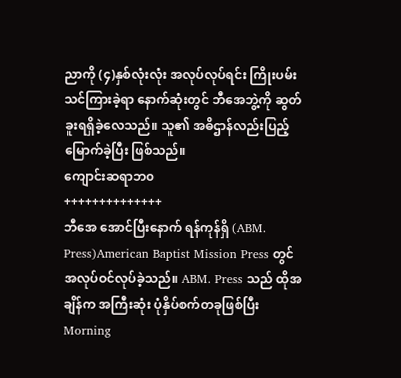ညာကို (၄)နှစ်လုံးလုံး အလုပ်လုပ်ရင်း ကြိုးပမ်းသင်ကြားခဲ့ရာ နောက်ဆုံးတွင် ဘီအေဘွဲ့ကို ဆွတ်ခူးရရှိခဲ့လေသည်။ သူ၏ အဓိဌာန်လည်းပြည့်မြောက်ခဲ့ပြီး ဖြစ်သည်။
ကျောင်းဆရာဘ၀
++++++++++++++
ဘီအေ အောင်ပြီးနောက် ရန်ကုန်ရှိ (ABM. Press)American Baptist Mission Press တွင် အလုပ်ဝင်လုပ်ခဲ့သည်။ ABM. Press သည် ထိုအချိန်က အကြီးဆုံး ပုံနှိပ်စက်တခုဖြစ်ပြီး Morning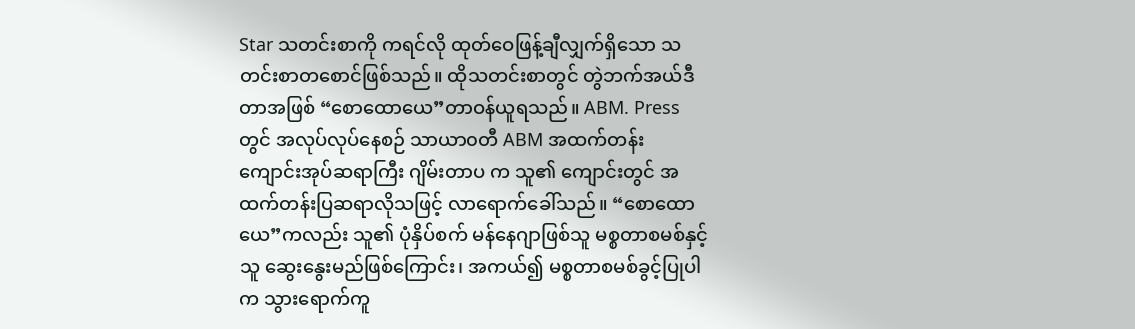Star သတင်းစာကို ကရင်လို ထုတ်ဝေဖြန့်ချီလျှက်ရှိသော သတင်းစာတစောင်ဖြစ်သည်။ ထိုသတင်းစာတွင် တွဲဘက်အယ်ဒီတာအဖြစ် “စောထောယေ”တာဝန်ယူရသည်။ ABM. Press တွင် အလုပ်လုပ်နေစဉ် သာယာ၀တီ ABM အထက်တန်း ကျောင်းအုပ်ဆရာကြီး ဂျိမ်းတာပ က သူ၏ ကျောင်းတွင် အထက်တန်းပြဆရာလိုသဖြင့် လာရောက်ခေါ်သည်။ “စောထောယေ”ကလည်း သူ၏ ပုံနှိပ်စက် မန်နေဂျာဖြစ်သူ မစ္စတာစမစ်နှင့် သူ ဆွေးနွေးမည်ဖြစ်ကြောင်း၊ အကယ်၍ မစ္စတာစမစ်ခွင့်ပြုပါက သွားရောက်ကူ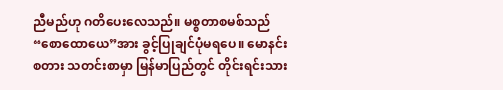ညီမည်ဟု ဂတိပေးလေသည်။ မစ္စတာစမစ်သည် “စောထောယေ”အား ခွင့်ပြုချင်ပုံမရပေ။ မောနင်းစတား သတင်းစာမှာ မြန်မာပြည်တွင် တိုင်းရင်းသား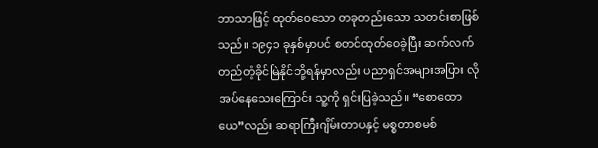ဘာသာဖြင့် ထုတ်ဝေသော တခုတည်းသော သတင်းစာဖြစ်သည်။ ၁၉၄၁ ခုနှစ်မှာပင် စတင်ထုတ်ဝေခဲ့ပြီး ဆက်လက်တည်တံ့ခိုင်မြဲနိုင်ဘို့ရန်မှာလည်း ပညာရှင်အများအပြား လိုအပ်နေသေးကြောင်း သူ့ကို ရှင်းပြခဲ့သည်။ “စောထောယေ”လည်း ဆရာကြီးဂျိမ်းတာပနှင့် မစ္စတာစမစ်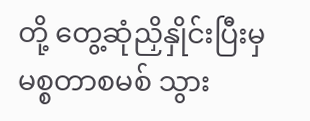တို့ တွေ့ဆုံညှိနှိုင်းပြီးမှ မစ္စတာစမစ် သွား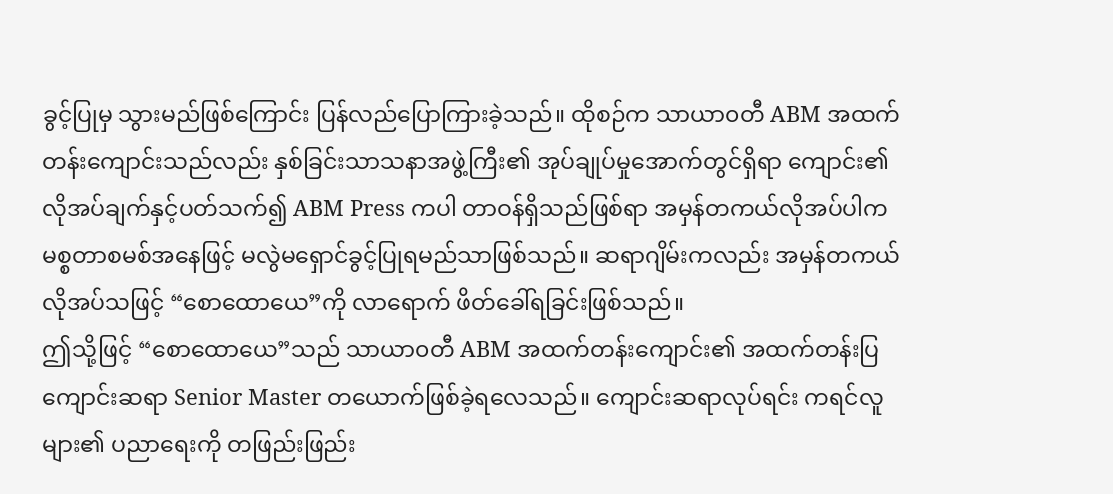ခွင့်ပြုမှ သွားမည်ဖြစ်ကြောင်း ပြန်လည်ပြောကြားခဲ့သည်။ ထိုစဉ်က သာယာ၀တီ ABM အထက်တန်းကျောင်းသည်လည်း နှစ်ခြင်းသာသနာအဖွဲ့ကြီး၏ အုပ်ချုပ်မှုအောက်တွင်ရှိရာ ကျောင်း၏ လိုအပ်ချက်နှင့်ပတ်သက်၍ ABM Press ကပါ တာဝန်ရှိသည်ဖြစ်ရာ အမှန်တကယ်လိုအပ်ပါက မစ္စတာစမစ်အနေဖြင့် မလွဲမရှောင်ခွင့်ပြုရမည်သာဖြစ်သည်။ ဆရာဂျိမ်းကလည်း အမှန်တကယ် လိုအပ်သဖြင့် “စောထောယေ”ကို လာရောက် ဖိတ်ခေါ်ရခြင်းဖြစ်သည်။
ဤသို့ဖြင့် “စောထောယေ”သည် သာယာ၀တီ ABM အထက်တန်းကျောင်း၏ အထက်တန်းပြကျောင်းဆရာ Senior Master တယောက်ဖြစ်ခဲ့ရလေသည်။ ကျောင်းဆရာလုပ်ရင်း ကရင်လူများ၏ ပညာရေးကို တဖြည်းဖြည်း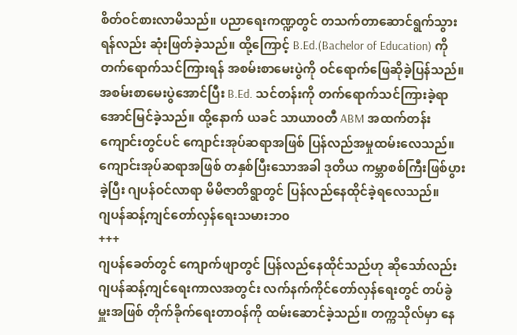စိတ်ဝင်စားလာမိသည်။ ပညာရေးကဏ္ဍတွင် တသက်တာဆောင်ရွက်သွားရန်လည်း ဆုံးဖြတ်ခဲ့သည်။ ထို့ကြောင့် B.Ed.(Bachelor of Education) ကိုတက်ရောက်သင်ကြားရန် အစမ်းစာမေးပွဲကို ဝင်ရောက်ဖြေဆိုခဲ့ပြန်သည်။ အစမ်းစာမေးပွဲအောင်ပြီး B.Ed. သင်တန်းကို တက်ရောက်သင်ကြားခဲ့ရာ အောင်မြင်ခဲ့သည်။ ထို့နောက် ယခင် သာယာ၀တီ ABM အထက်တန်းကျောင်းတွင်ပင် ကျောင်းအုပ်ဆရာအဖြစ် ပြန်လည်အမှုထမ်းလေသည်။ ကျောင်းအုပ်ဆရာအဖြစ် တနှစ်ပြီးသောအခါ ဒုတိယ ကမ္ဘာစစ်ကြီးဖြစ်ပွားခဲ့ပြီး ဂျပန်ဝင်လာရာ မိမိဇာတိရွာတွင် ပြန်လည်နေထိုင်ခဲ့ရလေသည်။
ဂျပန်ဆန့်ကျင်တော်လှန်ရေးသမားဘ၀
+++
ဂျပန်ခေတ်တွင် ကျောက်ဖျာတွင် ပြန်လည်နေထိုင်သည်ဟု ဆိုသော်လည်း ဂျပန်ဆန့်ကျင်ရေးကာလအတွင်း လက်နက်ကိုင်တော်လှန်ရေးတွင် တပ်ခွဲမှူးအဖြစ် တိုက်ခိုက်ရေးတာဝန်ကို ထမ်းဆောင်ခဲ့သည်။ တက္ကသိုလ်မှာ နေ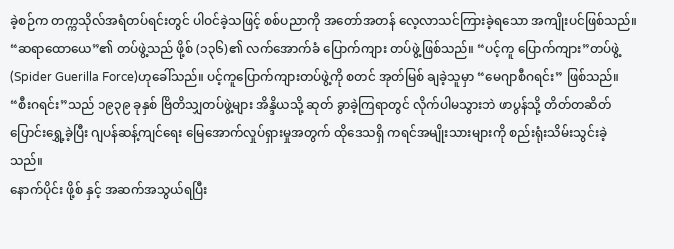ခဲ့စဉ်က တက္ကသိုလ်အရံတပ်ရင်းတွင် ပါဝင်ခဲ့သဖြင့် စစ်ပညာကို အတော်အတန် လေ့လာသင်ကြားခဲ့ရသော အကျိုးပင်ဖြစ်သည်။
“ဆရာထောယေ”၏ တပ်ဖွဲ့သည် ဖို့စ် (၁၃၆)၏ လက်အောက်ခံ ပြောက်ကျား တပ်ဖွဲ့ဖြစ်သည်။ “ပင့်ကူ ပြောက်ကျား”တပ်ဖွဲ့ (Spider Guerilla Force)ဟုခေါ်သည်။ ပင့်ကူပြောက်ကျားတပ်ဖွဲ့ကို စတင် အုတ်မြစ် ချခဲ့သူမှာ “မေဂျာစီဂရင်း” ဖြစ်သည်။ “စီးဂရင်း”သည် ၁၉၃၉ ခုနှစ် ဗြိတိသျှတပ်ဖွဲ့များ အိန္ဒိယသို့ ဆုတ် ခွာခဲ့ကြရာတွင် လိုက်ပါမသွားဘဲ ဖာပွန်သို့ တိတ်တဆိတ် ပြောင်းရွှေ့ခဲ့ပြီး ဂျပန်ဆန့်ကျင်ရေး မြေအောက်လှုပ်ရှားမှုအတွက် ထိုဒေသရှိ ကရင်အမျိုးသားများကို စည်းရုံးသိမ်းသွင်းခဲ့သည်။
နောက်ပိုင်း ဖို့စ် နှင့် အဆက်အသွယ်ရပြီး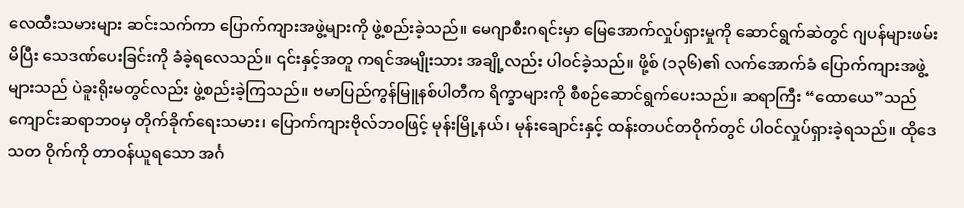လေထီးသမားများ ဆင်းသက်ကာ ပြောက်ကျားအဖွဲ့များကို ဖွဲ့စည်းခဲ့သည်။ မေဂျာစီးဂရင်းမှာ မြေအောက်လှုပ်ရှားမှုကို ဆောင်ရွက်ဆဲတွင် ဂျပန်များဖမ်းမိပြီး သေဒဏ်ပေးခြင်းကို ခံခဲ့ရလေသည်။ ၎င်းနှင့်အတူ ကရင်အမျိုးသား အချို့လည်း ပါဝင်ခဲ့သည်။ ဖို့စ် (၁၃၆)၏ လက်အောက်ခံ ပြောက်ကျားအဖွဲ့များသည် ပဲခူးရိုးမတွင်လည်း ဖွဲ့စည်းခဲ့ကြသည်။ ဗမာပြည်ကွန်မြူနစ်ပါတီက ရိက္ခာများကို စီစဉ်ဆောင်ရွက်ပေးသည်။ ဆရာကြီး “ထောယေ”သည် ကျောင်းဆရာဘ၀မှ တိုက်ခိုက်ရေးသမား၊ ပြောက်ကျားဗိုလ်ဘ၀ဖြင့် မုန်းမြို့နယ်၊ မုန်းချောင်းနှင့် ထန်းတပင်တဝိုက်တွင် ပါဝင်လှုပ်ရှားခဲ့ရသည်။ ထိုဒေသတ ဝိုက်ကို တာဝန်ယူရသော အင်္ဂ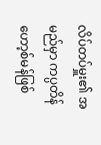လိပ်တပ်မှူး၏ အမည်မှာ ကပ္ပတိန်ဟော့စ်မန်ဖြစ်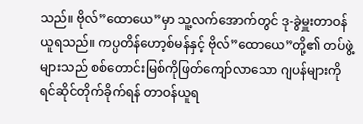သည်။ ဗိုလ်”ထောယေ”မှာ သူ့လက်အောက်တွင် ဒု-ခွဲမှူးတာဝန်ယူရသည်။ ကပ္ပတိန်ဟော့စ်မန်နှင့် ဗိုလ်”ထောယေ”တို့၏ တပ်ဖွဲ့များသည် စစ်တောင်းမြစ်ကိုဖြတ်ကျော်လာသော ဂျပန်များကို ရင်ဆိုင်တိုက်ခိုက်ရန် တာဝန်ယူရ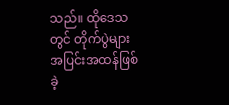သည်။ ထိုဒေသတွင် တိုက်ပွဲများ အပြင်းအထန်ဖြစ်ခဲ့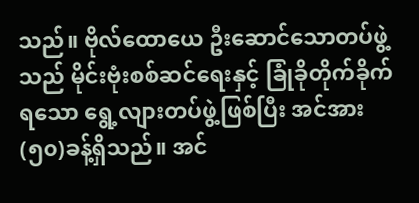သည်။ ဗိုလ်ထောယေ ဦးဆောင်သောတပ်ဖွဲ့သည် မိုင်းဗုံးစစ်ဆင်ရေးနှင့် ခြုံခိုတိုက်ခိုက်ရသော ရွေ့လျားတပ်ဖွဲ့ဖြစ်ပြီး အင်အား (၅၀)ခန့်ရှိသည်။ အင်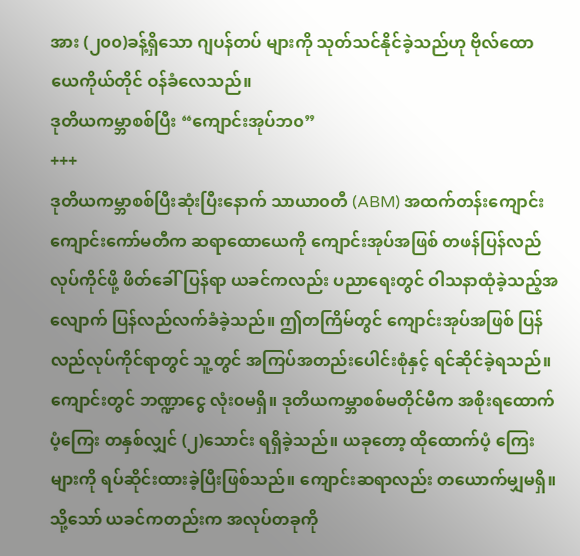အား (၂၀၀)ခန့်ရှိသော ဂျပန်တပ် များကို သုတ်သင်နိုင်ခဲ့သည်ဟု ဗိုလ်ထောယေကိုယ်တိုင် ဝန်ခံလေသည်။
ဒုတိယကမ္ဘာစစ်ပြီး “ကျောင်းအုပ်ဘ၀”
+++
ဒုတိယကမ္ဘာစစ်ပြီးဆုံးပြီးနောက် သာယာ၀တီ (ABM) အထက်တန်းကျောင်း ကျောင်းကော်မတီက ဆရာထောယေကို ကျောင်းအုပ်အဖြစ် တဖန်ပြန်လည်လုပ်ကိုင်ဖို့ ဖိတ်ခေါ်ပြန်ရာ ယခင်ကလည်း ပညာရေးတွင် ဝါသနာထုံခဲ့သည့်အလျောက် ပြန်လည်လက်ခံခဲ့သည်။ ဤတကြိမ်တွင် ကျောင်းအုပ်အဖြစ် ပြန်လည်လုပ်ကိုင်ရာတွင် သူ့တွင် အကြပ်အတည်းပေါင်းစုံနှင့် ရင်ဆိုင်ခဲ့ရသည်။ ကျောင်းတွင် ဘဏ္ဍာငွေ လုံး၀မရှိ။ ဒုတိယကမ္ဘာစစ်မတိုင်မီက အစိုးရထောက်ပံ့ကြေး တနှစ်လျှင် (၂)သောင်း ရရှိခဲ့သည်။ ယခုတော့ ထိုထောက်ပံ့ ကြေးများကို ရပ်ဆိုင်းထားခဲ့ပြီးဖြစ်သည်။ ကျောင်းဆရာလည်း တယောက်မျှမရှိ။ သို့သော် ယခင်ကတည်းက အလုပ်တခုကို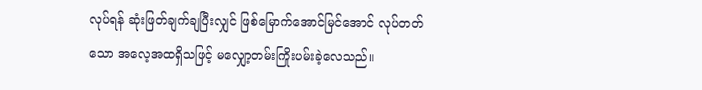လုပ်ရန် ဆုံးဖြတ်ချက်ချပြီးလျှင် ဖြစ်မြောက်အောင်မြင်အောင် လုပ်တတ်သော အလေ့အထရှိသဖြင့် မလျှော့တမ်းကြိုးပမ်းခဲ့လေသည်။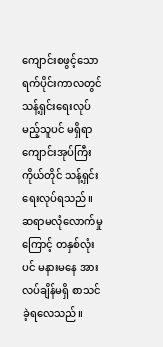ကျောင်းစဖွင့်သော ရက်ပိုင်းကာလတွင် သန့်ရှင်းရေးလုပ်မည့်သူပင် မရှိရာ ကျောင်းအုပ်ကြီးကိုယ်တိုင် သန့်ရှင်းရေးလုပ်ရသည်။ ဆရာမလုံလောက်မှုကြောင့် တနှစ်လုံးပင် မနားမနေ အားလပ်ချိန်မရှိ စာသင်ခဲ့ရလေသည်။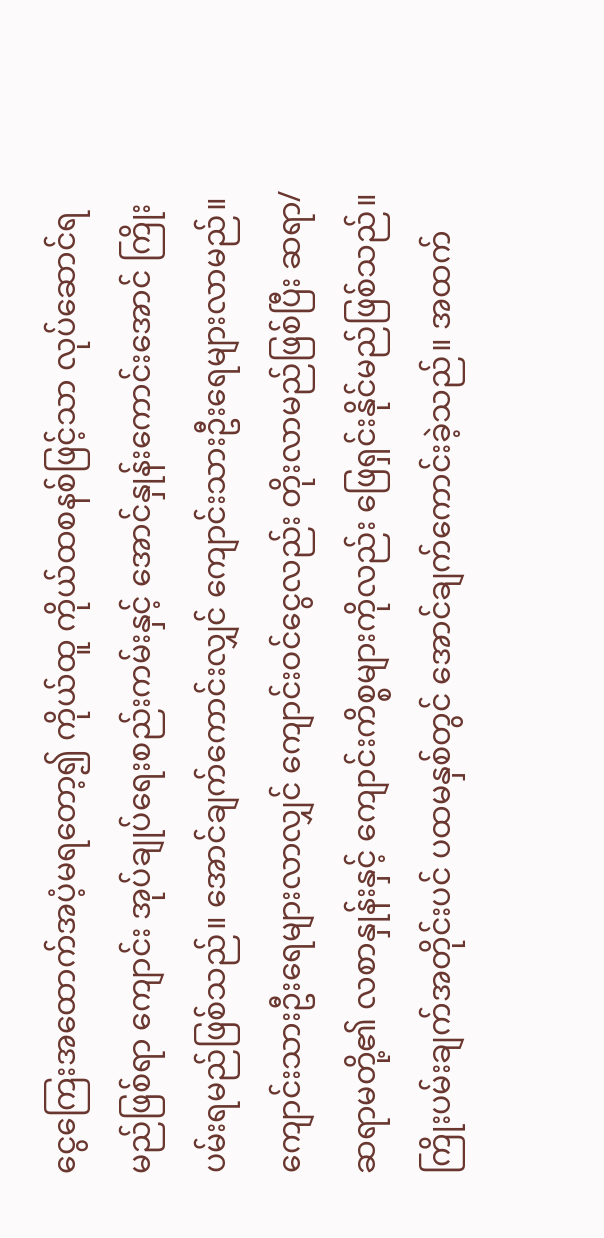ငွေကြေးအထောက်အပံ့မရတော့၍ ကိုယ်ထူ ကိုယ်ထစနစ်ဖြင့်သာ လုပ်ဆောင်ရမည်ဖြစ်ရာ ကျောင်း အုပ်ချုပ်ရေးစည်းကမ်းနှင့် အောင်နှုန်းကောင်းအောင် ကြိုးပမ်းရမည်ဖြစ်သည်။ အောင်ချက်ကောင်းလျှင် ကျောင်းသားဦးရေများလာမည်။ ကျောင်းသားဦးရေများလာလျှင် ကျောင်းဝင်ငွေလည်း တိုးလာမည်ဖြစ်ပြီး ဆရာ/ဆရာမတို့၏ လစာနှုန်းနှင့် ကျောင်းကိစ္စများကိုလည်း ဖြေရှင်းနိုင်မည်ဖြစ်သည်။ ကြိုးပမ်းချက်အတိုင်းပင် ပထမနှစ်တွင် အောင်ချက်ကောင်းခဲ့သည်။ အထက်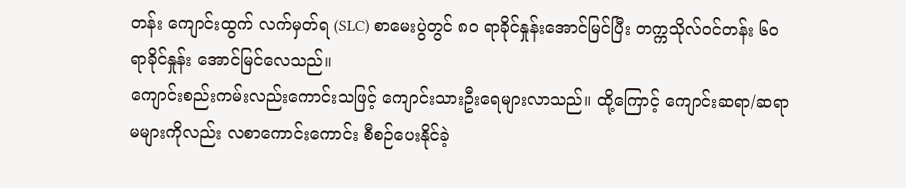တန်း ကျောင်းထွက် လက်မှတ်ရ (SLC) စာမေးပွဲတွင် ၈၀ ရာခိုင်နှုန်းအောင်မြင်ပြီး တက္ကသိုလ်ဝင်တန်း ၆၀ ရာခိုင်နှုန်း အောင်မြင်လေသည်။
ကျောင်းစည်းကမ်းလည်းကောင်းသဖြင့် ကျောင်းသားဦးရေများလာသည်။ ထို့ကြောင့် ကျောင်းဆရာ/ဆရာမများကိုလည်း လစာကောင်းကောင်း စီစဉ်ပေးနိုင်ခဲ့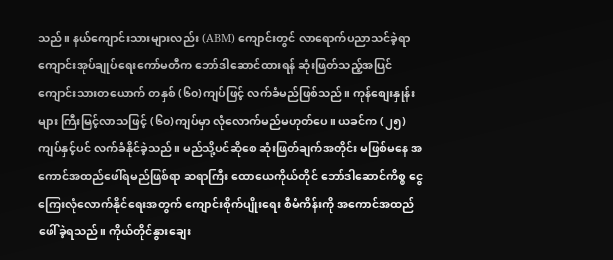သည်။ နယ်ကျောင်းသားများလည်း (ABM) ကျောင်းတွင် လာရောက်ပညာသင်ခဲ့ရာ ကျောင်းအုပ်ချုပ်ရေးကော်မတီက ဘော်ဒါဆောင်ထားရန် ဆုံးဖြတ်သည့်အပြင် ကျောင်းသားတယောက် တနှစ် (၆၀)ကျပ်ဖြင့် လက်ခံမည်ဖြစ်သည်။ ကုန်စျေးနှုန်းများ ကြီးမြင့်လာသဖြင့် (၆၀)ကျပ်မှာ လုံလောက်မည်မဟုတ်ပေ။ ယခင်က (၂၅)ကျပ်နှင့်ပင် လက်ခံနိုင်ခဲ့သည်။ မည်သို့ပင်ဆိုစေ ဆုံးဖြတ်ချက်အတိုင်း မဖြစ်မနေ အကောင်အထည်ဖေါ်ရမည်ဖြစ်ရာ ဆရာကြီး ထောယေကိုယ်တိုင် ဘော်ဒါဆောင်ကိစ္စ ငွေကြေးလုံလောက်နိုင်ရေးအတွက် ကျောင်းစိုက်ပျိုးရေး စီမံကိန်းကို အကောင်အထည်ဖေါ်ခဲ့ရသည်။ ကိုယ်တိုင်နွားချေး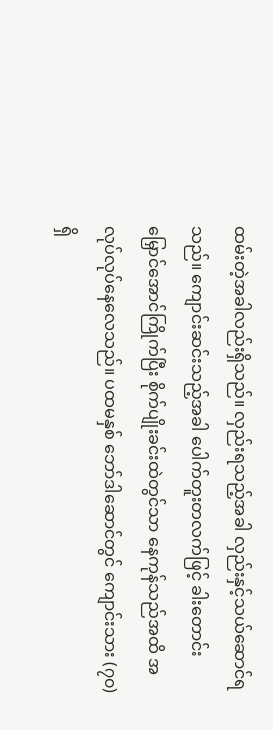ထမ်းတဲ့အခါလည်းရှိသည်။ လှည်းရသည့်အခါ လှည်းနှင့်သယ်ဆောင်ရသည်။ ကျောင်းဆင်းသည့်အခါ ပေါက်တူးတလက်ဖြင့် ခါးတောင်းမြှောင်အောင်ကြိုက်ပြီး စိုက်ပျိုးခင်းထဲတွင်သာ နေကုန်သည်အထိ အလုပ်လုပ်နေလေသည်။ ပထမနှစ် ဘော်ဒါဆောင်တွင် ကျောင်းသား (၇၀)ရှိ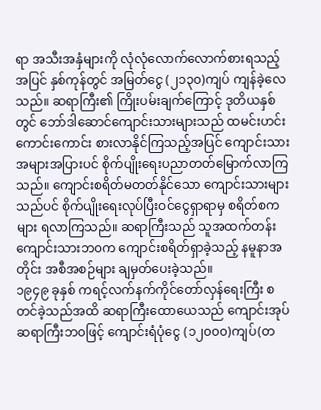ရာ အသီးအနှံများကို လုံလုံလောက်လောက်စားရသည့်အပြင် နှစ်ကုန်တွင် အမြတ်ငွေ (၂၁၃၀)ကျပ် ကျန်ခဲ့လေသည်။ ဆရာကြီး၏ ကြိုးပမ်းချက်ကြောင့် ဒုတိယနှစ်တွင် ဘော်ဒါဆောင်ကျောင်းသားများသည် ထမင်းဟင်းကောင်းကောင်း စားလာနိုင်ကြသည့်အပြင် ကျောင်းသားအများအပြားပင် စိုက်ပျိုးရေးပညာတတ်မြောက်လာကြသည်။ ကျောင်းစရိတ်မတတ်နိုင်သော ကျောင်းသားများသည်ပင် စိုက်ပျိုးရေးလုပ်ပြီးဝင်ငွေရှာရာမှ စရိတ်စကများ ရလာကြသည်။ ဆရာကြီးသည် သူအထက်တန်း ကျောင်းသားဘ၀က ကျောင်းစရိတ်ရှာခဲ့သည့် နမူနာအတိုင်း အစီအစဉ်များ ချမှတ်ပေးခဲ့သည်။
၁၉၄၉ ခုနှစ် ကရင့်လက်နက်ကိုင်တော်လှန်ရေးကြီး စတင်ခဲ့သည်အထိ ဆရာကြီးထောယေသည် ကျောင်းအုပ်ဆရာကြီးဘ၀ဖြင့် ကျောင်းရံပုံငွေ (၁၂၀၀၀)ကျပ်(တ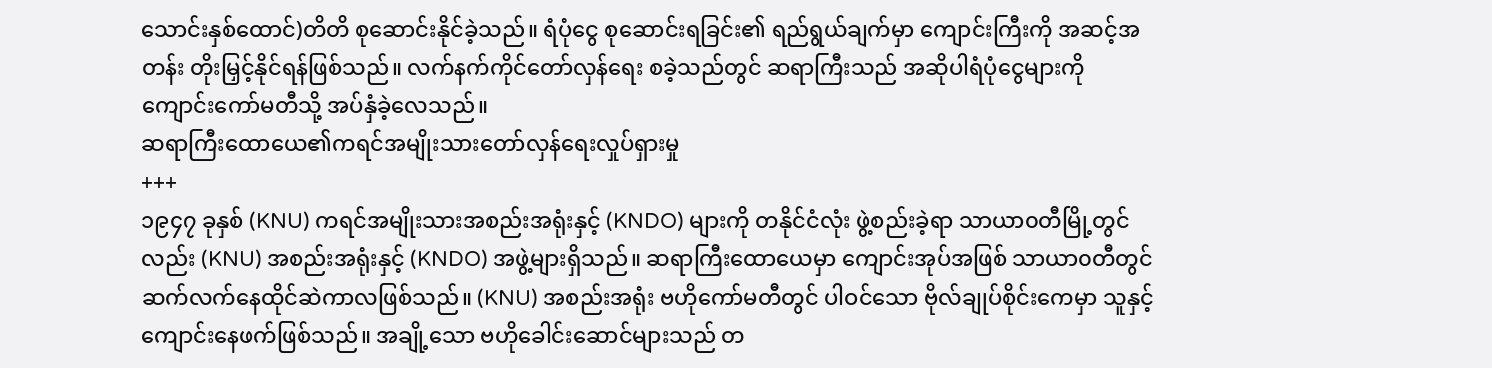သောင်းနှစ်ထောင်)တိတိ စုဆောင်းနိုင်ခဲ့သည်။ ရံပုံငွေ စုဆောင်းရခြင်း၏ ရည်ရွယ်ချက်မှာ ကျောင်းကြီးကို အဆင့်အတန်း တိုးမြှင့်နိုင်ရန်ဖြစ်သည်။ လက်နက်ကိုင်တော်လှန်ရေး စခဲ့သည်တွင် ဆရာကြီးသည် အဆိုပါရံပုံငွေများကို ကျောင်းကော်မတီသို့ အပ်နှံခဲ့လေသည်။
ဆရာကြီးထောယေ၏ကရင်အမျိုးသားတော်လှန်ရေးလှုပ်ရှားမှု
+++
၁၉၄၇ ခုနှစ် (KNU) ကရင်အမျိုးသားအစည်းအရုံးနှင့် (KNDO) များကို တနိုင်ငံလုံး ဖွဲ့စည်းခဲ့ရာ သာယာ၀တီမြို့တွင်လည်း (KNU) အစည်းအရုံးနှင့် (KNDO) အဖွဲ့များရှိသည်။ ဆရာကြီးထောယေမှာ ကျောင်းအုပ်အဖြစ် သာယာ၀တီတွင် ဆက်လက်နေထိုင်ဆဲကာလဖြစ်သည်။ (KNU) အစည်းအရုံး ဗဟိုကော်မတီတွင် ပါဝင်သော ဗိုလ်ချုပ်စိုင်းကေမှာ သူနှင့် ကျောင်းနေဖက်ဖြစ်သည်။ အချို့သော ဗဟိုခေါင်းဆောင်များသည် တ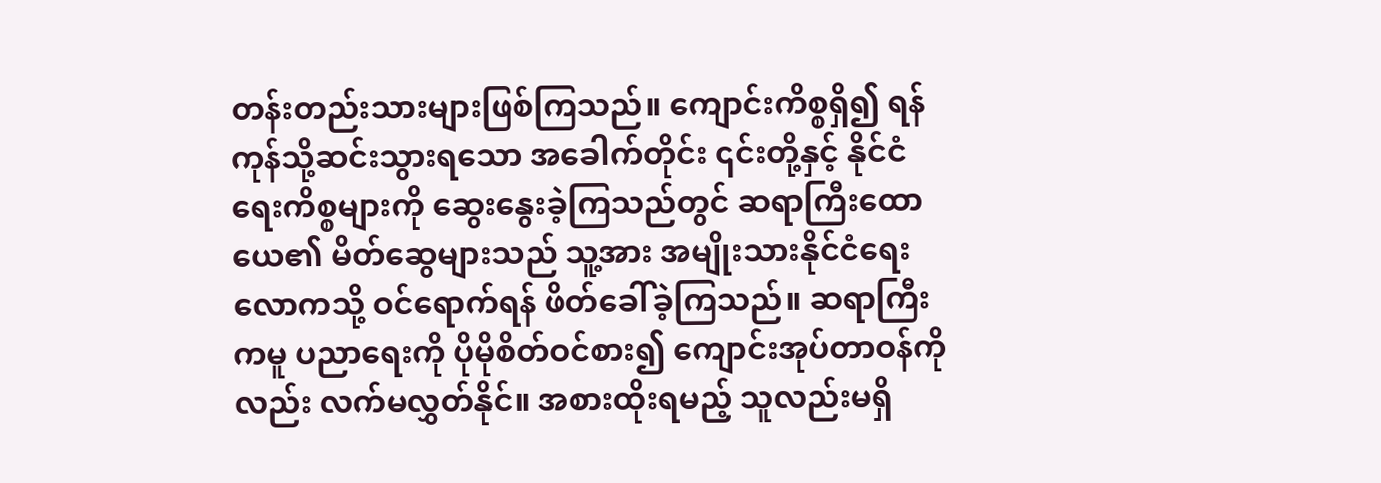တန်းတည်းသားများဖြစ်ကြသည်။ ကျောင်းကိစ္စရှိ၍ ရန်ကုန်သို့ဆင်းသွားရသော အခေါက်တိုင်း ၎င်းတို့နှင့် နိုင်ငံရေးကိစ္စများကို ဆွေးနွေးခဲ့ကြသည်တွင် ဆရာကြီးထောယေ၏ မိတ်ဆွေများသည် သူ့အား အမျိုးသားနိုင်ငံရေးလောကသို့ ဝင်ရောက်ရန် ဖိတ်ခေါ်ခဲ့ကြသည်။ ဆရာကြီးကမူ ပညာရေးကို ပိုမိုစိတ်ဝင်စား၍ ကျောင်းအုပ်တာဝန်ကိုလည်း လက်မလွှတ်နိုင်။ အစားထိုးရမည့် သူလည်းမရှိ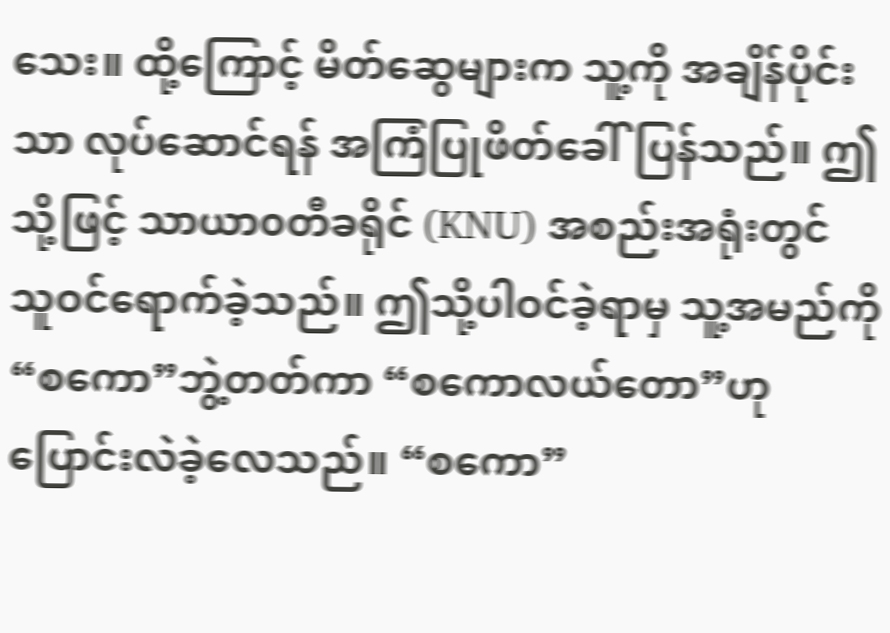သေး။ ထို့ကြောင့် မိတ်ဆွေများက သူ့ကို အချိန်ပိုင်းသာ လုပ်ဆောင်ရန် အကြံပြုဖိတ်ခေါ်ပြန်သည်။ ဤသို့ဖြင့် သာယာ၀တီခရိုင် (KNU) အစည်းအရုံးတွင် သူဝင်ရောက်ခဲ့သည်။ ဤသို့ပါဝင်ခဲ့ရာမှ သူ့အမည်ကို “စကော”ဘွဲ့တတ်ကာ “စကောလယ်တော”ဟု ပြောင်းလဲခဲ့လေသည်။ “စကော”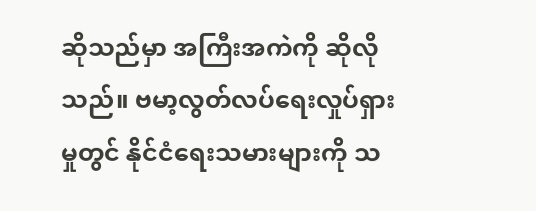ဆိုသည်မှာ အကြီးအကဲကို ဆိုလိုသည်။ ဗမာ့လွတ်လပ်ရေးလှုပ်ရှားမှုတွင် နိုင်ငံရေးသမားများကို သ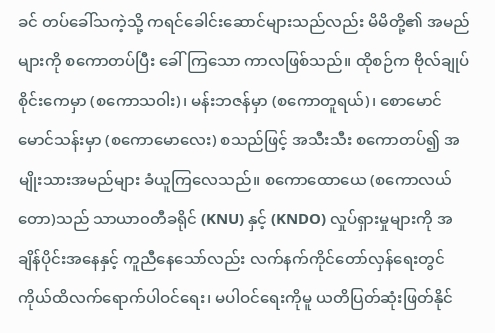ခင် တပ်ခေါ်သကဲ့သို့ ကရင်ခေါင်းဆောင်များသည်လည်း မိမိတို့၏ အမည်များကို စကောတပ်ပြီး ခေါ်ကြသော ကာလဖြစ်သည်။ ထိုစဉ်က ဗိုလ်ချုပ်စိုင်းကေမှာ (စကောသဝါး)၊ မန်းဘဇန်မှာ (စကောတူရယ်)၊ စောမောင်မောင်သန်းမှာ (စကောမောလေး) စသည်ဖြင့် အသီးသီး စကောတပ်၍ အမျိုးသားအမည်များ ခံယူကြလေသည်။ စကောထောယေ (စကောလယ်တော)သည် သာယာ၀တီခရိုင် (KNU) နှင့် (KNDO) လှုပ်ရှားမှုများကို အချိန်ပိုင်းအနေနှင့် ကူညီနေသော်လည်း လက်နက်ကိုင်တော်လှန်ရေးတွင် ကိုယ်ထိလက်ရောက်ပါဝင်ရေး၊ မပါဝင်ရေးကိုမူ ယတိပြတ်ဆုံးဖြတ်နိုင်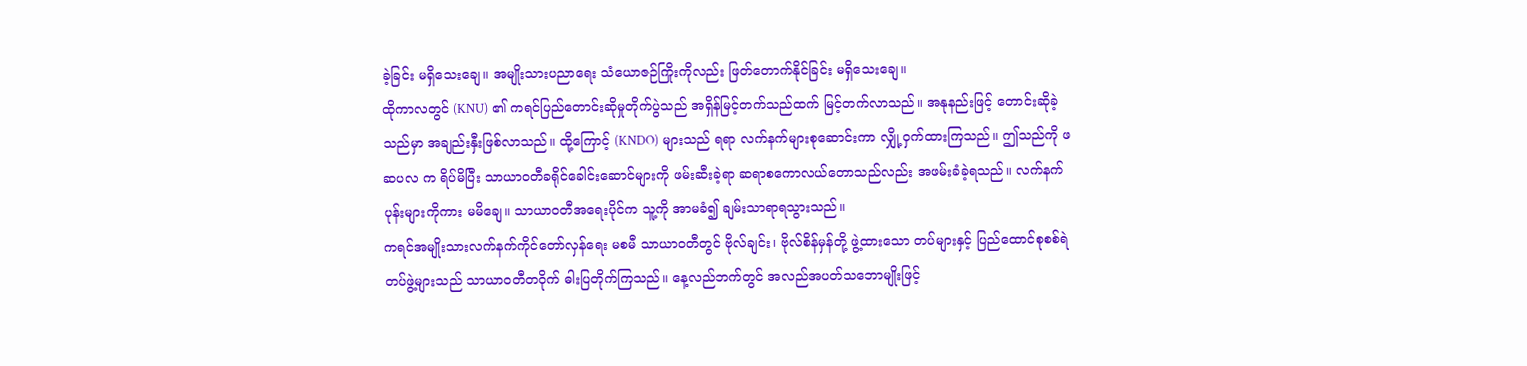ခဲ့ခြင်း မရှိသေးချေ။ အမျိုးသားပညာရေး သံယောဇဉ်ကြိုးကိုလည်း ဖြတ်တောက်နိုင်ခြင်း မရှိသေးချေ။
ထိုကာလတွင် (KNU) ၏ ကရင်ပြည်တောင်းဆိုမှုတိုက်ပွဲသည် အရှိန်မြင့်တက်သည်ထက် မြင့်တက်လာသည်။ အနုနည်းဖြင့် တောင်းဆိုခဲ့သည်မှာ အချည်းနှီးဖြစ်လာသည်။ ထို့ကြောင့် (KNDO) များသည် ရရာ လက်နက်များစုဆောင်းကာ လျှို့ဝှက်ထားကြသည်။ ဤသည်ကို ဖဆပလ က ရိပ်မိပြီး သာယာ၀တီခရိုင်ခေါင်းဆောင်များကို ဖမ်းဆီးခဲ့ရာ ဆရာစကောလယ်တောသည်လည်း အဖမ်းခံခဲ့ရသည်။ လက်နက်ပုန်းများကိုကား မမိချေ။ သာယာ၀တီအရေးပိုင်က သူ့ကို အာမခံ၍ ချမ်းသာရာရသွားသည်။
ကရင်အမျိုးသားလက်နက်ကိုင်တော်လှန်ရေး မစမီ သာယာ၀တီတွင် ဗိုလ်ချင်း၊ ဗိုလ်စိန်မှန်တို့ ဖွဲ့ထားသော တပ်များနှင့် ပြည်ထောင်စုစစ်ရဲတပ်ဖွဲ့များသည် သာယာ၀တီတဝိုက် ဓါးပြတိုက်ကြသည်။ နေ့လည်ဘက်တွင် အလည်အပတ်သဘောမျိုးဖြင့်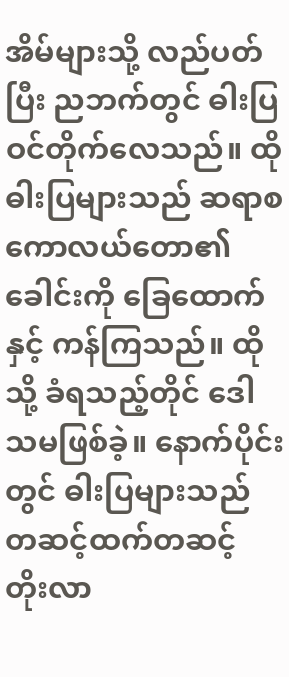အိမ်များသို့ လည်ပတ်ပြီး ညဘက်တွင် ဓါးပြဝင်တိုက်လေသည်။ ထိုဓါးပြများသည် ဆရာစကောလယ်တော၏ ခေါင်းကို ခြေထောက်နှင့် ကန်ကြသည်။ ထိုသို့ ခံရသည့်တိုင် ဒေါသမဖြစ်ခဲ့။ နောက်ပိုင်းတွင် ဓါးပြများသည် တဆင့်ထက်တဆင့် တိုးလာ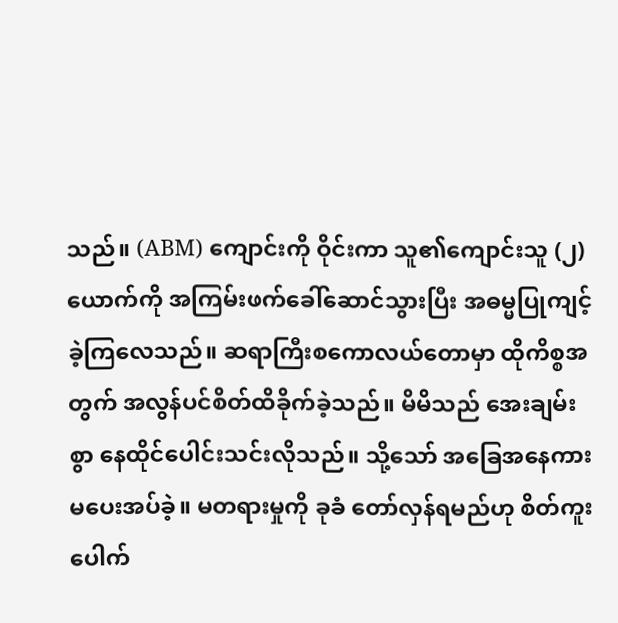သည်။ (ABM) ကျောင်းကို ဝိုင်းကာ သူ၏ကျောင်းသူ (၂)ယောက်ကို အကြမ်းဖက်ခေါ်ဆောင်သွားပြီး အဓမ္မပြုကျင့်ခဲ့ကြလေသည်။ ဆရာကြီးစကောလယ်တောမှာ ထိုကိစ္စအတွက် အလွန်ပင်စိတ်ထိခိုက်ခဲ့သည်။ မိမိသည် အေးချမ်းစွာ နေထိုင်ပေါင်းသင်းလိုသည်။ သို့သော် အခြေအနေကား မပေးအပ်ခဲ့။ မတရားမှုကို ခုခံ တော်လှန်ရမည်ဟု စိတ်ကူးပေါက်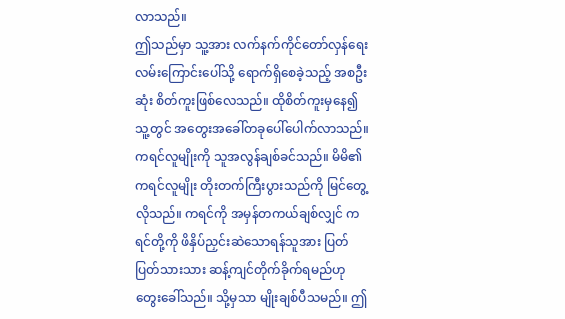လာသည်။
ဤသည်မှာ သူ့အား လက်နက်ကိုင်တော်လှန်ရေးလမ်းကြောင်းပေါ်သို့ ရောက်ရှိစေခဲ့သည့် အစဦးဆုံး စိတ်ကူးဖြစ်လေသည်။ ထိုစိတ်ကူးမှနေ၍ သူ့တွင် အတွေးအခေါ်တခုပေါ်ပေါက်လာသည်။ ကရင်လူမျိုးကို သူအလွန်ချစ်ခင်သည်။ မိမိ၏ကရင်လူမျိုး တိုးတက်ကြီးပွားသည်ကို မြင်တွေ့လိုသည်။ ကရင်ကို အမှန်တကယ်ချစ်လျှင် ကရင်တို့ကို ဖိနှိပ်ညှင်းဆဲသောရန်သူအား ပြတ်ပြတ်သားသား ဆန့်ကျင်တိုက်ခိုက်ရမည်ဟု တွေးခေါ်သည်။ သို့မှသာ မျိုးချစ်ပီသမည်။ ဤ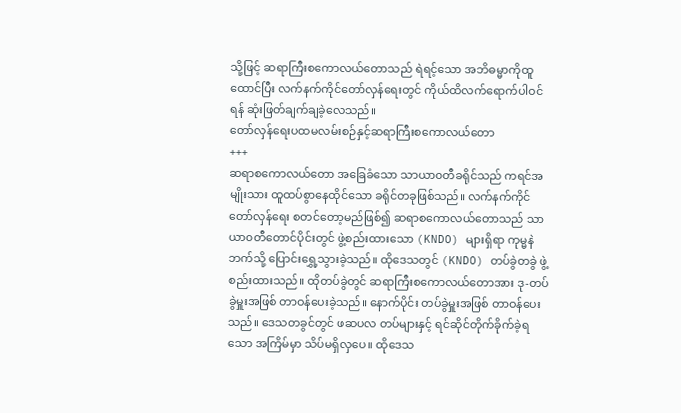သို့ဖြင့် ဆရာကြီးစကောလယ်တောသည် ရဲရင့်သော အဘိဓမ္မာကိုထူထောင်ပြီး လက်နက်ကိုင်တော်လှန်ရေးတွင် ကိုယ်ထိလက်ရောက်ပါဝင်ရန် ဆုံးဖြတ်ချက်ချခဲ့လေသည်။
တော်လှန်ရေးပထမလမ်းစဉ်နှင့်ဆရာကြီးစကောလယ်တော
+++
ဆရာစကောလယ်တော အခြေခံသော သာယာ၀တီခရိုင်သည် ကရင်အမျိုးသား ထူထပ်စွာနေထိုင်သော ခရိုင်တခုဖြစ်သည်။ လက်နက်ကိုင်တော်လှန်ရေး စတင်တော့မည်ဖြစ်၍ ဆရာစကောလယ်တောသည် သာယာ၀တီတောင်ပိုင်းတွင် ဖွဲ့စည်းထားသော (KNDO) များရှိရာ ကုမ္မနဲ ဘက်သို့ ပြောင်းရွှေ့သွားခဲ့သည်။ ထိုဒေသတွင် (KNDO) တပ်ခွဲတခွဲ ဖွဲ့စည်းထားသည်။ ထိုတပ်ခွဲတွင် ဆရာကြီးစကောလယ်တောအား ဒု-တပ်ခွဲမှူးအဖြစ် တာဝန်ပေးခဲ့သည်။ နောက်ပိုင်း တပ်ခွဲမှူးအဖြစ် တာဝန်ပေးသည်။ ဒေသတခွင်တွင် ဖဆပလ တပ်များနှင့် ရင်ဆိုင်တိုက်ခိုက်ခဲ့ရသော အကြိမ်မှာ သိပ်မရှိလှပေ။ ထိုဒေသ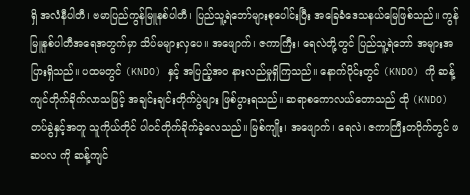ရှိ အလံနီပါတီ၊ ဗမာပြည်ကွန်မြူနစ်ပါတီ၊ ပြည်သူ့ရဲဘော်များစုပေါင်းပြီး အခြေခံဒေသနယ်မြေဖြစ်သည်။ ကွန်မြူနစ်ပါတီအရေအတွက်မှာ သိပ်မများလှပေ။ အဖျောက်၊ ဇကာကြီး၊ ရေလဲတို့တွင် ပြည်သူ့ရဲဘော် အများအပြားရှိသည်။ ပထမတွင် (KNDO) နှင့် အပြည့်အ၀ နားလည်မှုရှိကြသည်။ နောက်ပိုင်းတွင် (KNDO) ကို ဆန့်ကျင်တိုက်ခိုက်လာသဖြင့် အချင်းချင်းတိုက်ပွဲများ ဖြစ်ပွားရသည်။ ဆရာစကောလယ်တောသည် ထို (KNDO) တပ်ခွဲနှင့်အတူ သူကိုယ်တိုင် ပါဝင်တိုက်ခိုက်ခဲ့လေသည်။ မြစ်ကျိုး၊ အဖျောက်၊ ရေလဲ၊ ဇကာကြီးတဝိုက်တွင် ဖဆပလ ကို ဆန့်ကျင်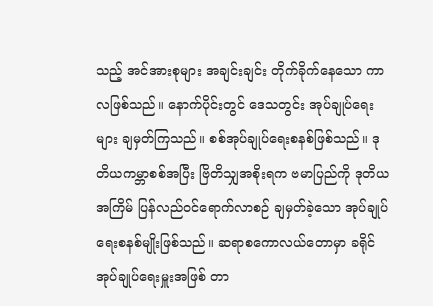သည့် အင်အားစုများ အချင်းချင်း တိုက်ခိုက်နေသော ကာလဖြစ်သည်။ နောက်ပိုင်းတွင် ဒေသတွင်း အုပ်ချုပ်ရေးများ ချမှတ်ကြသည်။ စစ်အုပ်ချုပ်ရေးစနစ်ဖြစ်သည်။ ဒုတိယကမ္ဘာစစ်အပြီး ဗြိတိသျှအစိုးရက ဗမာပြည်ကို ဒုတိယအကြိမ် ပြန်လည်ဝင်ရောက်လာစဉ် ချမှတ်ခဲ့သော အုပ်ချုပ်ရေးစနစ်မျိုးဖြစ်သည်။ ဆရာစကောလယ်တောမှာ ခရိုင်အုပ်ချုပ်ရေးမှူးအဖြစ် တာ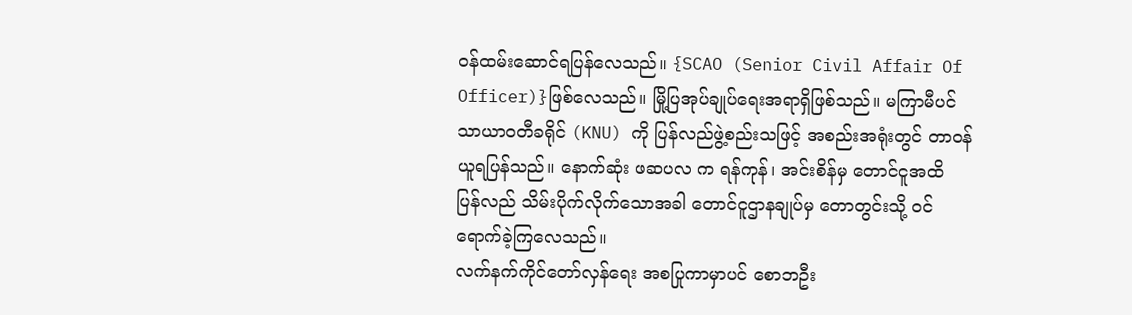ဝန်ထမ်းဆောင်ရပြန်လေသည်။ {SCAO (Senior Civil Affair Of Officer)}ဖြစ်လေသည်။ မြို့ပြအုပ်ချုပ်ရေးအရာရှိဖြစ်သည်။ မကြာမီပင် သာယာ၀တီခရိုင် (KNU) ကို ပြန်လည်ဖွဲ့စည်းသဖြင့် အစည်းအရုံးတွင် တာဝန်ယူရပြန်သည်။ နောက်ဆုံး ဖဆပလ က ရန်ကုန်၊ အင်းစိန်မှ တောင်ငူအထိ ပြန်လည် သိမ်းပိုက်လိုက်သောအခါ တောင်ငူဌာနချုပ်မှ တောတွင်းသို့ ဝင်ရောက်ခဲ့ကြလေသည်။
လက်နက်ကိုင်တော်လှန်ရေး အစပြုကာမှာပင် စောဘဦး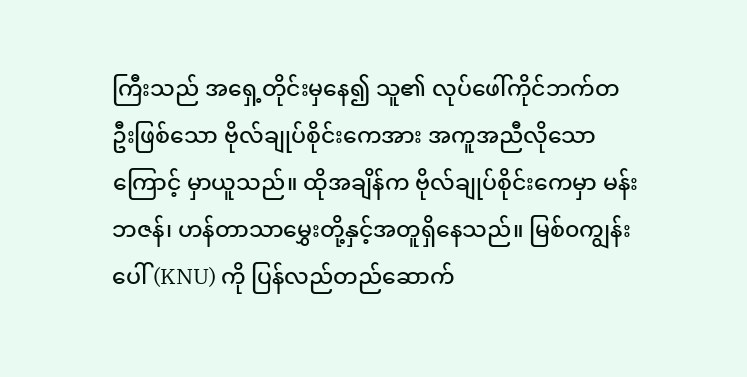ကြီးသည် အရှေ့တိုင်းမှနေ၍ သူ၏ လုပ်ဖေါ်ကိုင်ဘက်တဦးဖြစ်သော ဗိုလ်ချုပ်စိုင်းကေအား အကူအညီလိုသောကြောင့် မှာယူသည်။ ထိုအချိန်က ဗိုလ်ချုပ်စိုင်းကေမှာ မန်းဘဇန်၊ ဟန်တာသာမွှေးတို့နှင့်အတူရှိနေသည်။ မြစ်၀ကျွန်းပေါ် (KNU) ကို ပြန်လည်တည်ဆောက်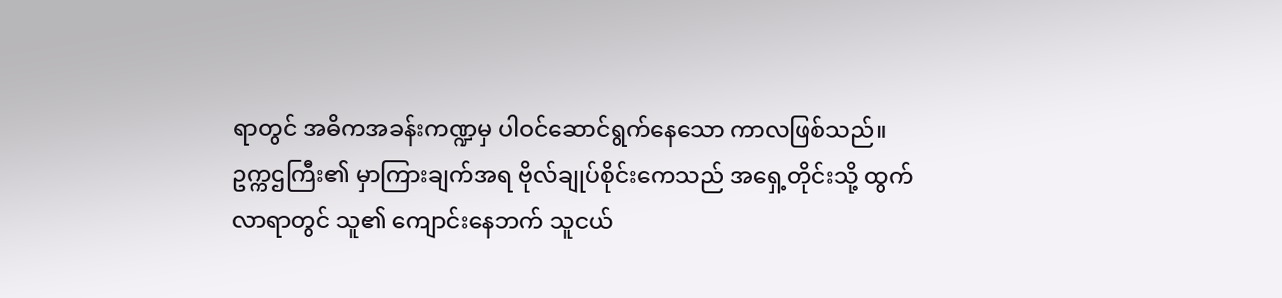ရာတွင် အဓိကအခန်းကဏ္ဍမှ ပါဝင်ဆောင်ရွက်နေသော ကာလဖြစ်သည်။
ဥက္ကဌကြီး၏ မှာကြားချက်အရ ဗိုလ်ချုပ်စိုင်းကေသည် အရှေ့တိုင်းသို့ ထွက်လာရာတွင် သူ၏ ကျောင်းနေဘက် သူငယ်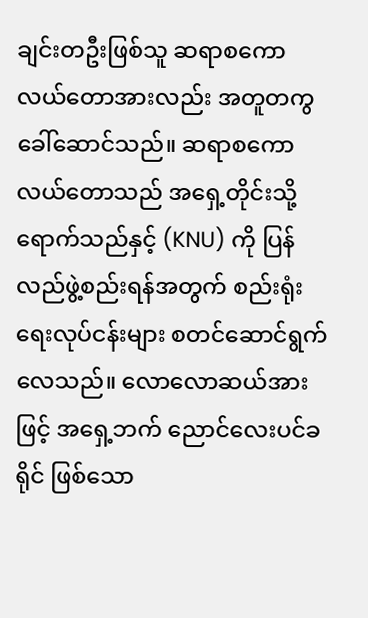ချင်းတဦးဖြစ်သူ ဆရာစကောလယ်တောအားလည်း အတူတကွခေါ်ဆောင်သည်။ ဆရာစကောလယ်တောသည် အရှေ့တိုင်းသို့ရောက်သည်နှင့် (KNU) ကို ပြန်လည်ဖွဲ့စည်းရန်အတွက် စည်းရုံးရေးလုပ်ငန်းများ စတင်ဆောင်ရွက်လေသည်။ လောလောဆယ်အားဖြင့် အရှေ့ဘက် ညောင်လေးပင်ခရိုင် ဖြစ်သော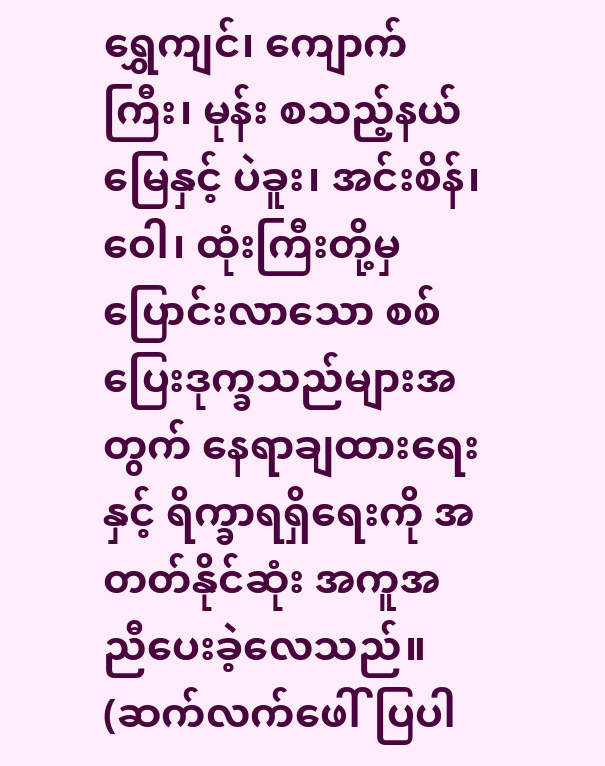ရွှေကျင်၊ ကျောက်ကြီး၊ မုန်း စသည့်နယ်မြေနှင့် ပဲခူး၊ အင်းစိန်၊ ဝေါ၊ ထုံးကြီးတို့မှ ပြောင်းလာသော စစ်ပြေးဒုက္ခသည်များအတွက် နေရာချထားရေးနှင့် ရိက္ခာရရှိရေးကို အတတ်နိုင်ဆုံး အကူအညီပေးခဲ့လေသည်။
(ဆက်လက်ဖေါ်ပြပါ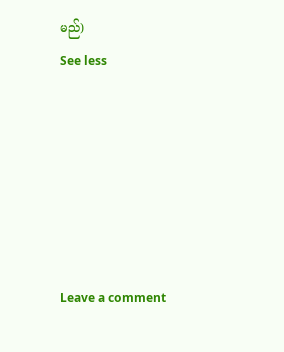မည်)
See less






Leave a comment